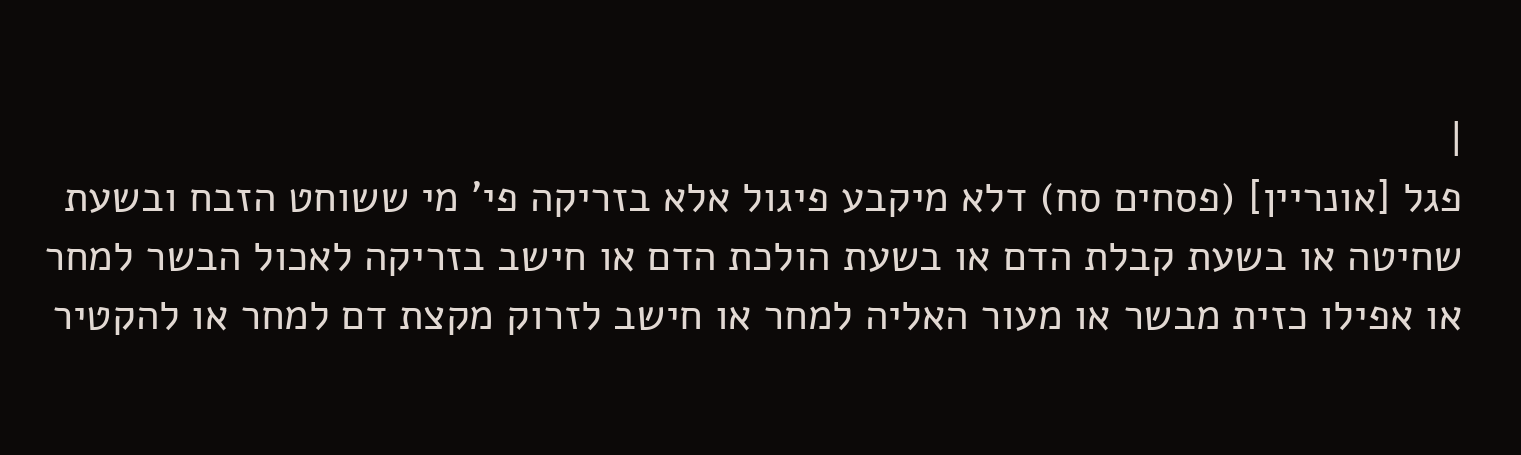|
פגל [אונריין] (פסחים סח) דלא מיקבע פיגול אלא בזריקה פי' מי ששוחט הזבח ובשעת שחיטה או בשעת קבלת הדם או בשעת הולכת הדם או חישב בזריקה לאכול הבשר למחר או אפילו כזית מבשר או מעור האליה למחר או חישב לזרוק מקצת דם למחר או להקטיר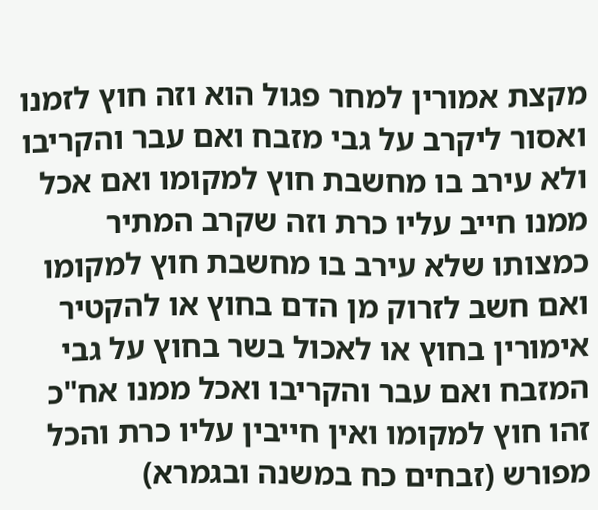מקצת אמורין למחר פגול הוא וזה חוץ לזמנו ואסור ליקרב על גבי מזבח ואם עבר והקריבו ולא עירב בו מחשבת חוץ למקומו ואם אכל ממנו חייב עליו כרת וזה שקרב המתיר כמצותו שלא עירב בו מחשבת חוץ למקומו ואם חשב לזרוק מן הדם בחוץ או להקטיר אימורין בחוץ או לאכול בשר בחוץ על גבי המזבח ואם עבר והקריבו ואכל ממנו אח"כ זהו חוץ למקומו ואין חייבין עליו כרת והכל מפורש (זבחים כח במשנה ובגמרא)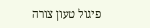פיגול טעון צורה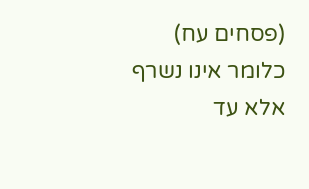(פסחים עח) כלומר אינו נשרף אלא עד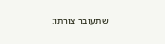שתעובר צורתו: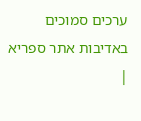ערכים סמוכים
באדיבות אתר ספריא
|